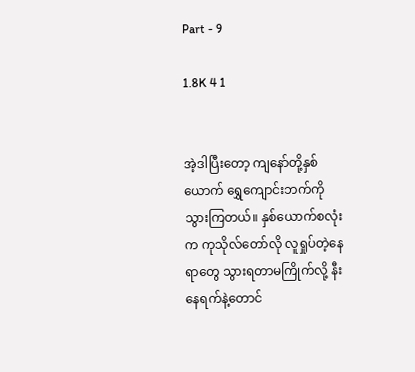Part - 9

1.8K 4 1


အဲ့ဒါပြီးတော့ ကျနော်တို့နှစ်ယောက် ရွှေကျောင်းဘက်ကို သွားကြတယ်။ နှစ်ယောက်စလုံးက ကုသိုလ်တော်လို လူရှုပ်တဲ့နေရာတွေ သွားရတာမကြိုက်လို့ နီးနေရက်နဲ့တောင်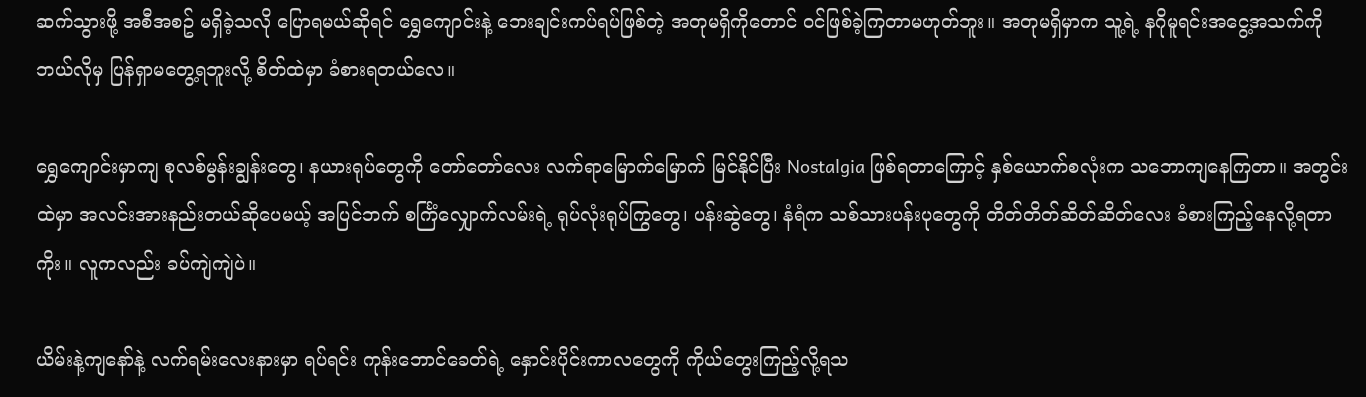ဆက်သွားဖို့ အစီအစဥ် မရှိခဲ့သလို ပြောရမယ်ဆိုရင် ရွှေကျောင်းနဲ့ ဘေးချင်းကပ်ရပ်ဖြစ်တဲ့ အတုမရှိကိုတောင် ဝင်ဖြစ်ခဲ့ကြတာမဟုတ်ဘူး။ အတုမရှိမှာက သူ့ရဲ့ နဂိုမူရင်းအငွေ့အသက်ကို ဘယ်လိုမှ ပြန်ရှာမတွေ့ရဘူးလို့ စိတ်ထဲမှာ ခံစားရတယ်လေ။

ရွှေကျောင်းမှာကျ စုလစ်မွန်းချွန်းတွေ၊ နယားရုပ်တွေကို တော်တော်လေး လက်ရာမြောက်မြောက် မြင်နိုင်ပြီး Nostalgia ဖြစ်ရတာကြောင့် နှစ်ယောက်စလုံးက သဘောကျနေကြတာ။ အတွင်းထဲမှာ အလင်းအားနည်းတယ်ဆိုပေမယ့် အပြင်ဘက် စင်္ကြံလျှောက်လမ်းရဲ့ ရုပ်လုံးရုပ်ကြွတွေ၊ ပန်းဆွဲတွေ၊ နံရံက သစ်သားပန်းပုတွေကို တိတ်တိတ်ဆိတ်ဆိတ်လေး ခံစားကြည့်နေလို့ရတာကိုး။ လူကလည်း ခပ်ကျဲကျဲပဲ။

ယိမ်းနဲ့ကျနော်နဲ့ လက်ရမ်းလေးနားမှာ ရပ်ရင်း ကုန်းဘောင်ခေတ်ရဲ့ နှောင်းပိုင်းကာလတွေကို ကိုယ်တွေးကြည့်လို့ရသ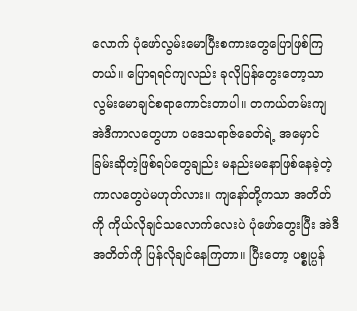လောက် ပုံဖော်လွမ်းမောပြီးစကားတွေပြောဖြစ်ကြတယ်။ ပြောရရင်ကျလည်း ခုလိုပြန်တွေးတော့သာ လွမ်းမောချင်စရာကောင်းတာပါ။ တကယ်တမ်းကျ အဲဒီကာလတွေဟာ ပဒေသရာဇ်ခေတ်ရဲ့ အမှောင်ခြမ်းဆိုတဲ့ဖြစ်ရပ်တွေချည်း မနည်းမနောဖြစ်နေခဲ့တဲ့ကာလတွေပဲမဟုတ်လား။ ကျနော်တို့ကသာ အတိတ်ကို ကိုယ်လိုချင်သလောက်လေးပဲ ပုံဖော်တွေးပြီး အဲဒီအတိတ်ကို ပြန်လိုချင်နေကြတာ။ ပြီးတော့ ပစ္စုပ္ပန်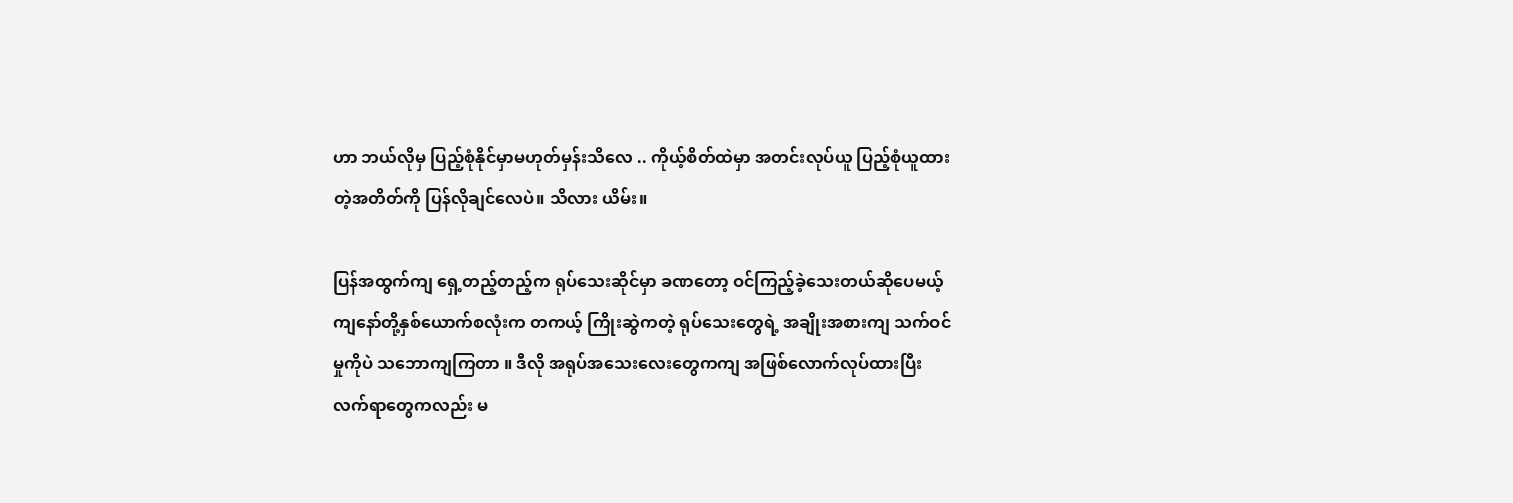ဟာ ဘယ်လိုမှ ပြည့်စုံနိုင်မှာမဟုတ်မှန်းသိလေ .. ကိုယ့်စိတ်ထဲမှာ အတင်းလုပ်ယူ ပြည့်စုံယူထားတဲ့အတိတ်ကို ပြန်လိုချင်လေပဲ။ သိလား ယိမ်း။

ပြန်အထွက်ကျ ရှေ့တည့်တည့်က ရုပ်သေးဆိုင်မှာ ခဏတော့ ဝင်ကြည့်ခဲ့သေးတယ်ဆိုပေမယ့် ကျနော်တို့နှစ်ယောက်စလုံးက တကယ့် ကြိုးဆွဲကတဲ့ ရုပ်သေးတွေရဲ့ အချိုးအစားကျ သက်ဝင်မှုကိုပဲ သဘောကျကြတာ ။ ဒီလို အရုပ်အသေးလေးတွေကကျ အဖြစ်လောက်လုပ်ထားပြီး လက်ရာတွေကလည်း မ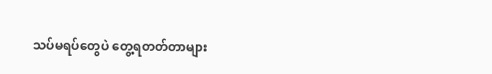သပ်မရပ်တွေပဲ တွေ့ရတတ်တာများ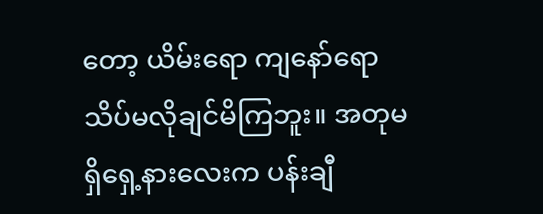တော့ ယိမ်းရော ကျနော်ရော သိပ်မလိုချင်မိကြဘူး။ အတုမရှိရှေ့နားလေးက ပန်းချီ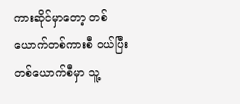ကားဆိုင်မှာတော့ တစ်ယောက်တစ်ကားစီ ဝယ်ပြီး တစ်ယောက်စီမှာ သူ့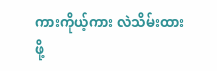ကားကိုယ့်ကား လဲသိမ်းထားဖို့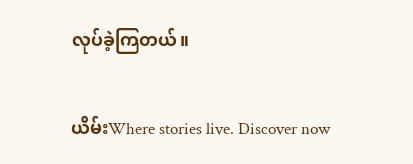လုပ်ခဲ့ကြတယ်။

ယိမ်းWhere stories live. Discover now